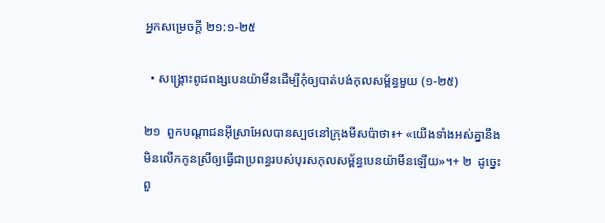អ្នកសម្រេចក្ដី ២១:១-២៥

  • សង្គ្រោះពូជពង្សបេនយ៉ាមីនដើម្បីកុំឲ្យបាត់បង់កុលសម្ព័ន្ធមួយ (១-២៥)

២១  ពួកបណ្ដាជនអ៊ីស្រាអែលបានស្បថនៅក្រុងមីសប៉ាថា៖+ «យើងទាំងអស់គ្នានឹងមិនលើកកូនស្រីឲ្យធ្វើជាប្រពន្ធរបស់បុរសកុលសម្ព័ន្ធបេនយ៉ាមីនឡើយ»។+ ២  ដូច្នេះ ពួ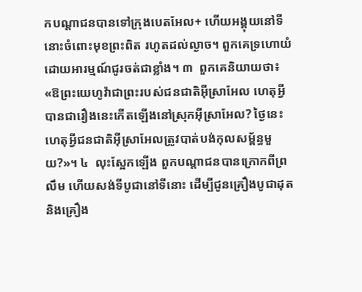កបណ្ដាជនបានទៅក្រុងបេតអែល+ ហើយអង្គុយនៅទីនោះចំពោះមុខព្រះពិត រហូតដល់ល្ងាច។ ពួកគេទ្រហោយំដោយអារម្មណ៍ជូរចត់ជាខ្លាំង។ ៣  ពួកគេនិយាយថា៖ «ឱព្រះយេហូវ៉ាជាព្រះរបស់ជនជាតិអ៊ីស្រាអែល ហេតុអ្វីបានជារឿងនេះកើតឡើងនៅស្រុកអ៊ីស្រាអែល? ថ្ងៃនេះ ហេតុអ្វីជនជាតិអ៊ីស្រាអែលត្រូវបាត់បង់កុលសម្ព័ន្ធមួយ?»។ ៤  លុះស្អែកឡើង ពួកបណ្ដាជនបានក្រោកពីព្រលឹម ហើយសង់ទីបូជានៅទីនោះ ដើម្បីជូនគ្រឿងបូជាដុតនិងគ្រឿង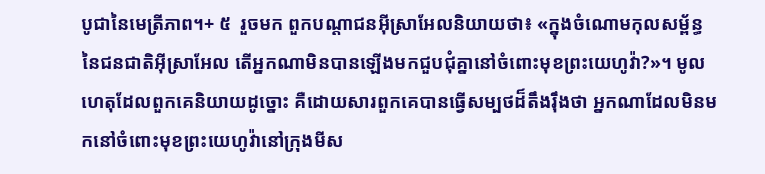បូជានៃមេត្រីភាព។+ ៥  រួចមក ពួកបណ្ដាជនអ៊ីស្រាអែលនិយាយថា៖ «ក្នុងចំណោមកុលសម្ព័ន្ធនៃជនជាតិអ៊ីស្រាអែល តើអ្នកណាមិនបានឡើងមកជួបជុំគ្នានៅចំពោះមុខព្រះយេហូវ៉ា?»។ មូលហេតុដែលពួកគេនិយាយដូច្នោះ គឺដោយសារពួកគេបានធ្វើសម្បថដ៏តឹងរ៉ឹងថា អ្នកណាដែលមិនមកនៅចំពោះមុខព្រះយេហូវ៉ានៅក្រុងមីស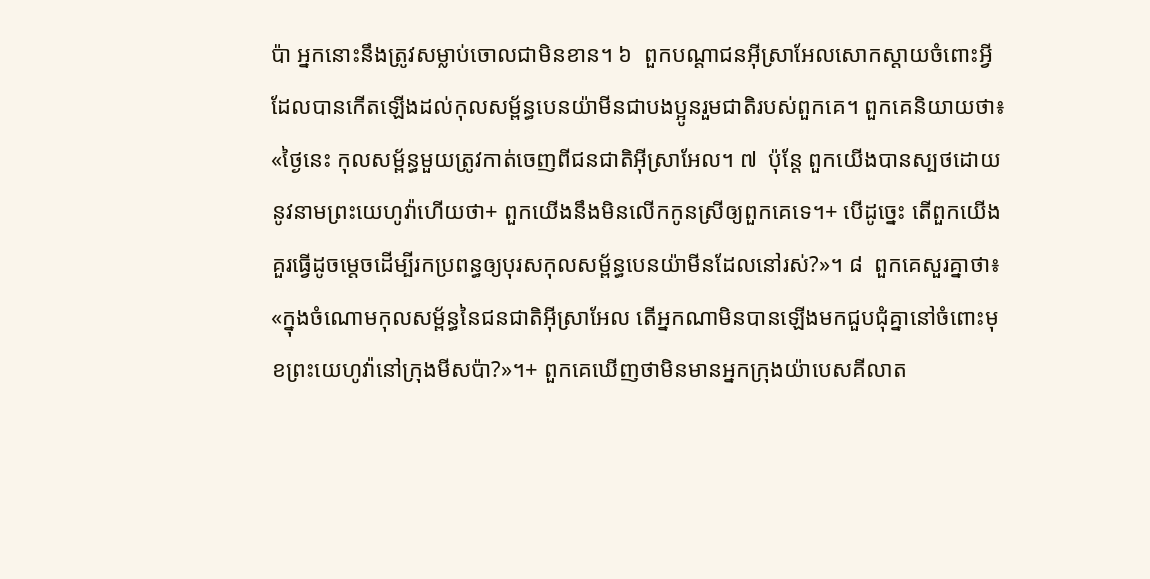ប៉ា អ្នកនោះនឹងត្រូវសម្លាប់ចោលជាមិនខាន។ ៦  ពួកបណ្ដាជនអ៊ីស្រាអែលសោកស្ដាយចំពោះអ្វីដែលបានកើតឡើងដល់កុលសម្ព័ន្ធបេនយ៉ាមីនជាបងប្អូនរួមជាតិរបស់ពួកគេ។ ពួកគេនិយាយថា៖ «ថ្ងៃនេះ កុលសម្ព័ន្ធមួយត្រូវកាត់ចេញពីជនជាតិអ៊ីស្រាអែល។ ៧  ប៉ុន្តែ ពួកយើងបានស្បថដោយនូវនាមព្រះយេហូវ៉ាហើយថា+ ពួកយើងនឹងមិនលើកកូនស្រីឲ្យពួកគេទេ។+ បើដូច្នេះ តើពួកយើងគួរធ្វើដូចម្ដេចដើម្បីរកប្រពន្ធឲ្យបុរសកុលសម្ព័ន្ធបេនយ៉ាមីនដែលនៅរស់?»។ ៨  ពួកគេសួរគ្នាថា៖ «ក្នុងចំណោមកុលសម្ព័ន្ធនៃជនជាតិអ៊ីស្រាអែល តើអ្នកណាមិនបានឡើងមកជួបជុំគ្នានៅចំពោះមុខព្រះយេហូវ៉ានៅក្រុងមីសប៉ា?»។+ ពួកគេឃើញថាមិនមានអ្នកក្រុងយ៉ាបេសគីលាត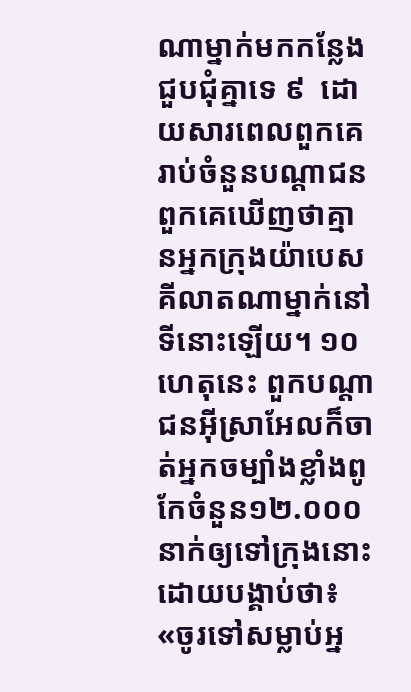ណាម្នាក់មកកន្លែងជួបជុំគ្នាទេ ៩  ដោយសារពេលពួកគេរាប់ចំនួនបណ្ដាជន ពួកគេឃើញថាគ្មានអ្នកក្រុងយ៉ាបេសគីលាតណាម្នាក់នៅទីនោះឡើយ។ ១០  ហេតុនេះ ពួកបណ្ដាជនអ៊ីស្រាអែលក៏ចាត់អ្នកចម្បាំងខ្លាំងពូកែចំនួន១២.០០០នាក់ឲ្យទៅក្រុងនោះ ដោយបង្គាប់ថា៖ «ចូរទៅសម្លាប់អ្ន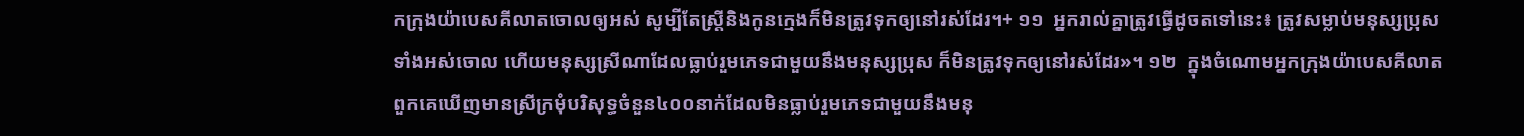កក្រុងយ៉ាបេសគីលាតចោលឲ្យអស់ សូម្បីតែស្ត្រីនិងកូនក្មេងក៏មិនត្រូវទុកឲ្យនៅរស់ដែរ។+ ១១  អ្នករាល់គ្នាត្រូវធ្វើដូចតទៅនេះ៖ ត្រូវសម្លាប់មនុស្សប្រុសទាំងអស់ចោល ហើយមនុស្សស្រីណាដែលធ្លាប់រួមភេទជាមួយនឹងមនុស្សប្រុស ក៏មិនត្រូវទុកឲ្យនៅរស់ដែរ»។ ១២  ក្នុងចំណោមអ្នកក្រុងយ៉ាបេសគីលាត ពួកគេឃើញមានស្រីក្រមុំបរិសុទ្ធចំនួន៤០០នាក់ដែលមិនធ្លាប់រួមភេទជាមួយនឹងមនុ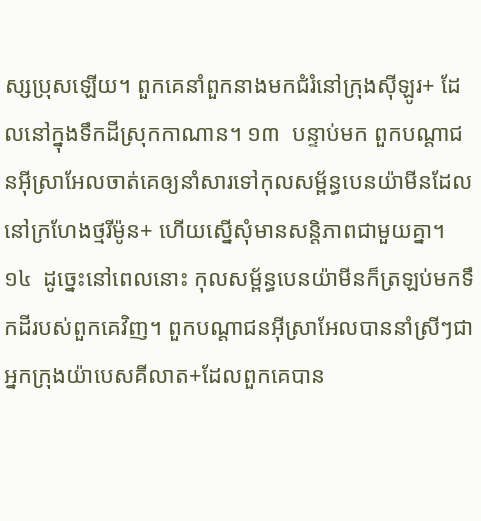ស្សប្រុសឡើយ។ ពួកគេនាំពួកនាងមកជំរំនៅក្រុងស៊ីឡូរ+ ដែលនៅក្នុងទឹកដីស្រុកកាណាន។ ១៣  បន្ទាប់មក ពួកបណ្ដាជនអ៊ីស្រាអែលចាត់គេឲ្យនាំសារទៅកុលសម្ព័ន្ធបេនយ៉ាមីនដែលនៅក្រហែងថ្មរីម៉ូន+ ហើយស្នើសុំមានសន្តិភាពជាមួយគ្នា។ ១៤  ដូច្នេះនៅពេលនោះ កុលសម្ព័ន្ធបេនយ៉ាមីនក៏ត្រឡប់មកទឹកដីរបស់ពួកគេវិញ។ ពួកបណ្ដាជនអ៊ីស្រាអែលបាននាំស្រីៗជាអ្នកក្រុងយ៉ាបេសគីលាត+ដែលពួកគេបាន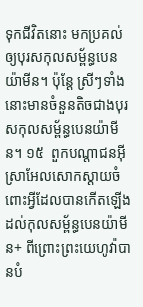ទុកជីវិតនោះ មកប្រគល់ឲ្យបុរសកុលសម្ព័ន្ធបេនយ៉ាមីន។ ប៉ុន្តែ ស្រីៗទាំងនោះមានចំនួនតិចជាងបុរសកុលសម្ព័ន្ធបេនយ៉ាមីន។ ១៥  ពួកបណ្ដាជនអ៊ីស្រាអែលសោកស្ដាយចំពោះអ្វីដែលបានកើតឡើងដល់កុលសម្ព័ន្ធបេនយ៉ាមីន+ ពីព្រោះព្រះយេហូវ៉ាបានបំ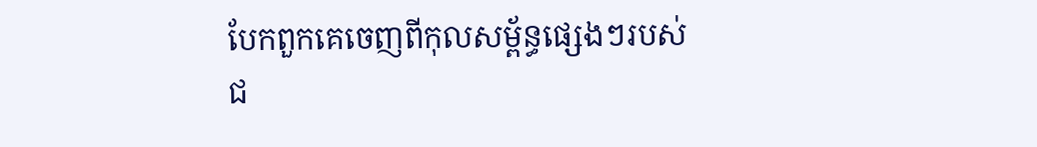បែកពួកគេចេញពីកុលសម្ព័ន្ធផ្សេងៗរបស់ជ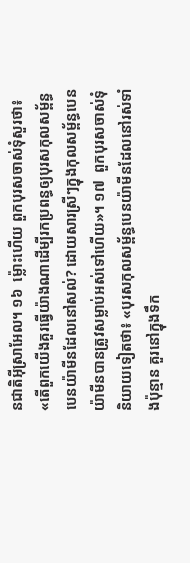នជាតិអ៊ីស្រាអែល។ ១៦  ម្ល៉ោះហើយ ពួកបុរសចាស់ទុំសួរថា៖ «តើពួកយើងគួរធ្វើយ៉ាងណាដើម្បីរកប្រពន្ធឲ្យបុរសកុលសម្ព័ន្ធបេនយ៉ាមីនដែលនៅសល់? ដោយសារស្រីៗក្នុងកុលសម្ព័ន្ធបេនយ៉ាមីនបានត្រូវសម្លាប់អស់ទៅហើយ»។ ១៧  ពួកបុរសចាស់ទុំនិយាយទៀតថា៖ «បុរសកុលសម្ព័ន្ធបេនយ៉ាមីនដែលនៅរស់ទាំងប៉ុន្មាន គួរនៅក្នុងទឹក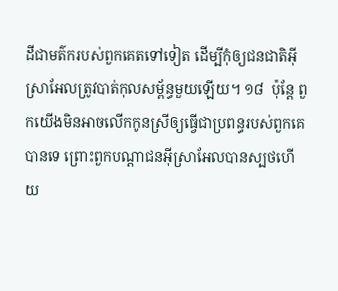ដីជាមត៌ករបស់ពួកគេតទៅទៀត ដើម្បីកុំឲ្យជនជាតិអ៊ីស្រាអែលត្រូវបាត់កុលសម្ព័ន្ធមួយឡើយ។ ១៨  ប៉ុន្តែ ពួកយើងមិនអាចលើកកូនស្រីឲ្យធ្វើជាប្រពន្ធរបស់ពួកគេបានទេ ព្រោះពួកបណ្ដាជនអ៊ីស្រាអែលបានស្បថហើយ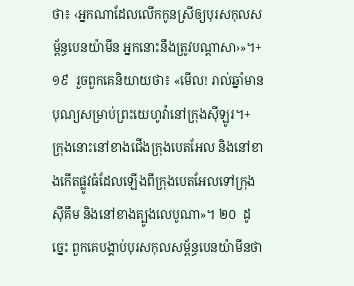ថា៖ ‹អ្នកណាដែលលើកកូនស្រីឲ្យបុរសកុលសម្ព័ន្ធបេនយ៉ាមីន អ្នកនោះនឹងត្រូវបណ្ដាសា›»។+ ១៩  រួចពួកគេនិយាយថា៖ «មើល! រាល់ឆ្នាំមានបុណ្យសម្រាប់ព្រះយេហូវ៉ានៅក្រុងស៊ីឡូរ។+ ក្រុងនោះនៅខាងជើងក្រុងបេតអែល និងនៅខាងកើតផ្លូវធំដែលឡើងពីក្រុងបេតអែលទៅក្រុងស៊ីគឹម និងនៅខាងត្បូងលេបូណា»។ ២០  ដូច្នេះ ពួកគេបង្គាប់បុរសកុលសម្ព័ន្ធបេនយ៉ាមីនថា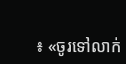៖ «ចូរទៅលាក់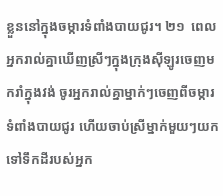ខ្លួននៅក្នុងចម្ការទំពាំងបាយជូរ។ ២១  ពេលអ្នករាល់គ្នាឃើញស្រីៗក្នុងក្រុងស៊ីឡូរចេញមករាំក្នុងវង់ ចូរអ្នករាល់គ្នាម្នាក់ៗចេញពីចម្ការទំពាំងបាយជូរ ហើយចាប់ស្រីម្នាក់មួយៗយកទៅទឹកដីរបស់អ្នក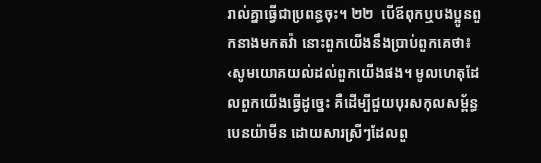រាល់គ្នាធ្វើជាប្រពន្ធចុះ។ ២២  បើឪពុកឬបងប្អូនពួកនាងមកតវ៉ា នោះពួកយើងនឹងប្រាប់ពួកគេថា៖ ‹សូមយោគយល់ដល់ពួកយើងផង។ មូលហេតុដែលពួកយើងធ្វើដូច្នេះ គឺដើម្បីជួយបុរសកុលសម្ព័ន្ធបេនយ៉ាមីន ដោយសារស្រីៗដែលពួ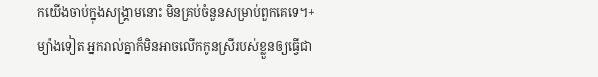កយើងចាប់ក្នុងសង្គ្រាមនោះ មិនគ្រប់ចំនួនសម្រាប់ពួកគេទេ។+ ម្យ៉ាងទៀត អ្នករាល់គ្នាក៏មិនអាចលើកកូនស្រីរបស់ខ្លួនឲ្យធ្វើជា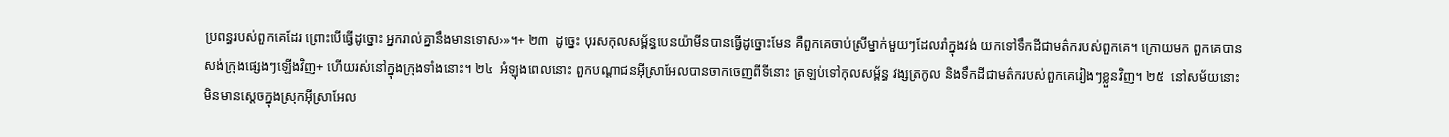ប្រពន្ធរបស់ពួកគេដែរ ព្រោះបើធ្វើដូច្នោះ អ្នករាល់គ្នានឹងមានទោស›»។+ ២៣  ដូច្នេះ បុរសកុលសម្ព័ន្ធបេនយ៉ាមីនបានធ្វើដូច្នោះមែន គឺពួកគេចាប់ស្រីម្នាក់មួយៗដែលរាំក្នុងវង់ យកទៅទឹកដីជាមត៌ករបស់ពួកគេ។ ក្រោយមក ពួកគេបានសង់ក្រុងផ្សេងៗឡើងវិញ+ ហើយរស់នៅក្នុងក្រុងទាំងនោះ។ ២៤  អំឡុងពេលនោះ ពួកបណ្ដាជនអ៊ីស្រាអែលបានចាកចេញពីទីនោះ ត្រឡប់ទៅកុលសម្ព័ន្ធ វង្សត្រកូល និងទឹកដីជាមត៌ករបស់ពួកគេរៀងៗខ្លួនវិញ។ ២៥  នៅសម័យនោះ មិនមានស្ដេចក្នុងស្រុកអ៊ីស្រាអែល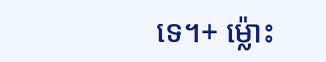ទេ។+ ម្ល៉ោះ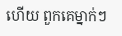ហើយ ពួកគេម្នាក់ៗ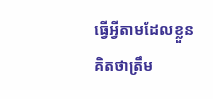ធ្វើអ្វីតាមដែលខ្លួនគិតថាត្រឹម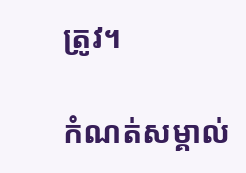ត្រូវ។

កំណត់សម្គាល់